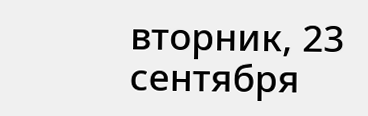вторник, 23 сентября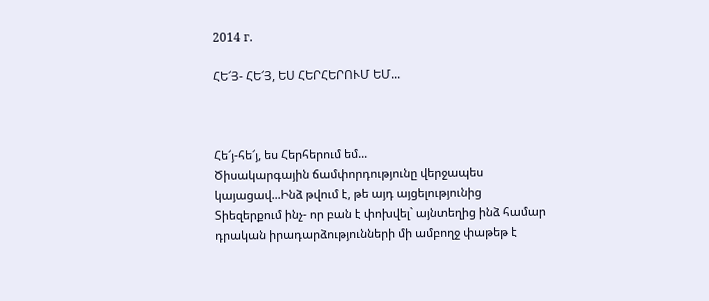2014 г.

ՀԵ՜Յ- ՀԵ՜Յ, ԵՍ ՀԵՐՀԵՐՈՒՄ ԵՄ...



Հե՜յ-հե՜յ, ես Հերհերում եմ...
Ծիսակարգային ճամփորդությունը վերջապես կայացավ...Ինձ թվում է, թե այդ այցելությունից Տիեզերքում ինչ- որ բան է փոխվել` այնտեղից ինձ համար դրական իրադարձությունների մի ամբողջ փաթեթ է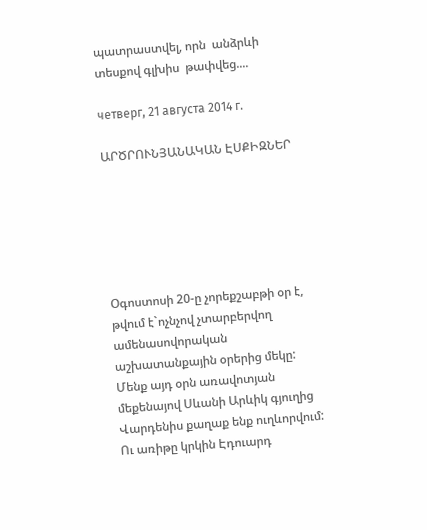պատրաստվել, որն  անձրևի տեսքով գլխիս  թափվեց....

четверг, 21 августа 2014 г.

ԱՐԾՐՈՒՆՅԱՆԱԿԱՆ ԷՍՔԻԶՆԵՐ






Օգոստոսի 20-ը չորեքշաբթի օր է, թվում է`ոչնչով չտարբերվող ամենասովորական աշխատանքային օրերից մեկը: Մենք այդ օրն առավոտյան մեքենայով Սևանի Արևիկ գյուղից Վարդենիս քաղաք ենք ուղևորվում: Ու առիթը կրկին Էդուարդ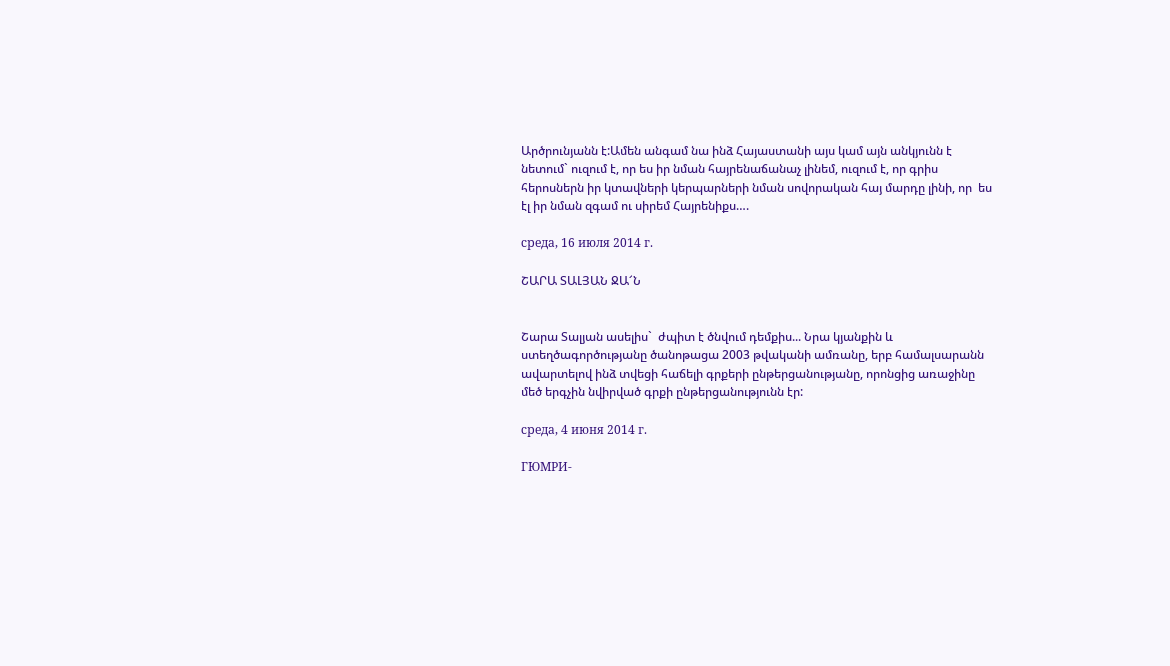Արծրունյանն է:Ամեն անգամ նա ինձ Հայաստանի այս կամ այն անկյունն է նետում` ուզում է, որ ես իր նման հայրենաճանաչ լինեմ, ուզում է, որ գրիս հերոսներն իր կտավների կերպարների նման սովորական հայ մարդը լինի, որ  ես էլ իր նման զգամ ու սիրեմ Հայրենիքս….

среда, 16 июля 2014 г.

ՇԱՐԱ ՏԱԼՅԱՆ ՋԱ՜Ն


Շարա Տալյան ասելիս`  ժպիտ է ծնվում դեմքիս... Նրա կյանքին և ստեղծագործությանը ծանոթացա 2003 թվականի ամռանը, երբ համալսարանն ավարտելով ինձ տվեցի հաճելի գրքերի ընթերցանությանը, որոնցից առաջինը մեծ երգչին նվիրված գրքի ընթերցանությունն էր:

среда, 4 июня 2014 г.

ГЮМРИ-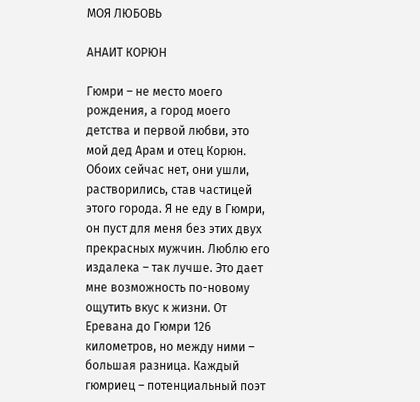МОЯ ЛЮБОВЬ

АНАИТ КОРЮН

Гюмри – не место моего рождения, а город моего детства и первой любви, это мой дед Арам и отец Корюн. Обоих сейчас нет, они ушли, растворились, став частицей этого города. Я не еду в Гюмри, он пуст для меня без этих двух прекрасных мужчин. Люблю его издалека – так лучше. Это дает мне возможность по-новому  ощутить вкус к жизни. От Еревана до Гюмри 126 километров, но между ними – большая разница. Каждый гюмриец – потенциальный поэт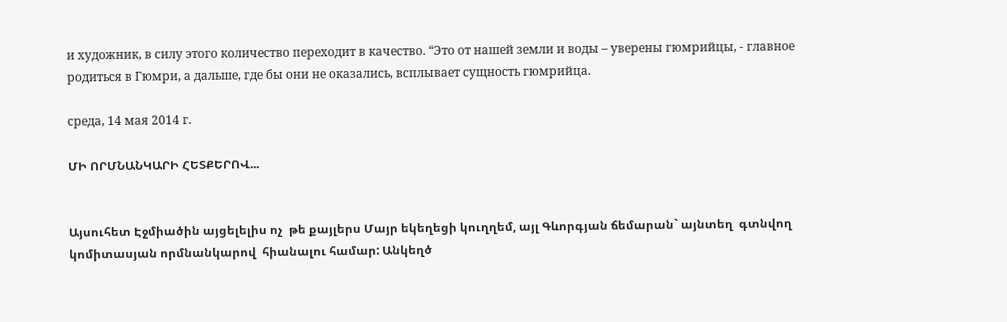и художник, в силу этого количество переходит в качество. “Это от нашей земли и воды – уверены гюмрийцы, - главное родиться в Гюмри, а дальше, где бы они не оказались, всплывает сущность гюмрийца.

среда, 14 мая 2014 г.

ՄԻ ՈՐՄՆԱՆԿԱՐԻ ՀԵՏՔԵՐՈՎ...


Այսուհետ Էջմիածին այցելելիս ոչ  թե քայլերս Մայր եկեղեցի կուղղեմ, այլ Գևորգյան ճեմարան` այնտեղ  գտնվող կոմիտասյան որմնանկարով  հիանալու համար: Անկեղծ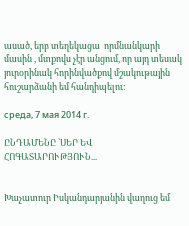ասած, երբ տեղեկացա  որմնանկարի մասին , մտքովս չէր անցում, որ այդ տեսակ յուրօրինակ հորինվածքով մշակութային հուշարձանի եմ հանդիպելու:

среда, 7 мая 2014 г.

ԸՆԴԱՄԵՆԸ `ՍԵՐ ԵՎ ՀՈԳԱՏԱՐՈՒԹՅՈՒՆ...


Խաչատուր Իսկանդարյանին վաղուց եմ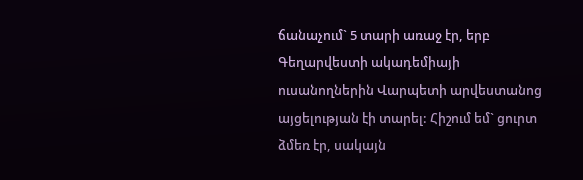ճանաչում` 5 տարի առաջ էր, երբ  Գեղարվեստի ակադեմիայի ուսանողներին Վարպետի արվեստանոց այցելության էի տարել: Հիշում եմ` ցուրտ ձմեռ էր, սակայն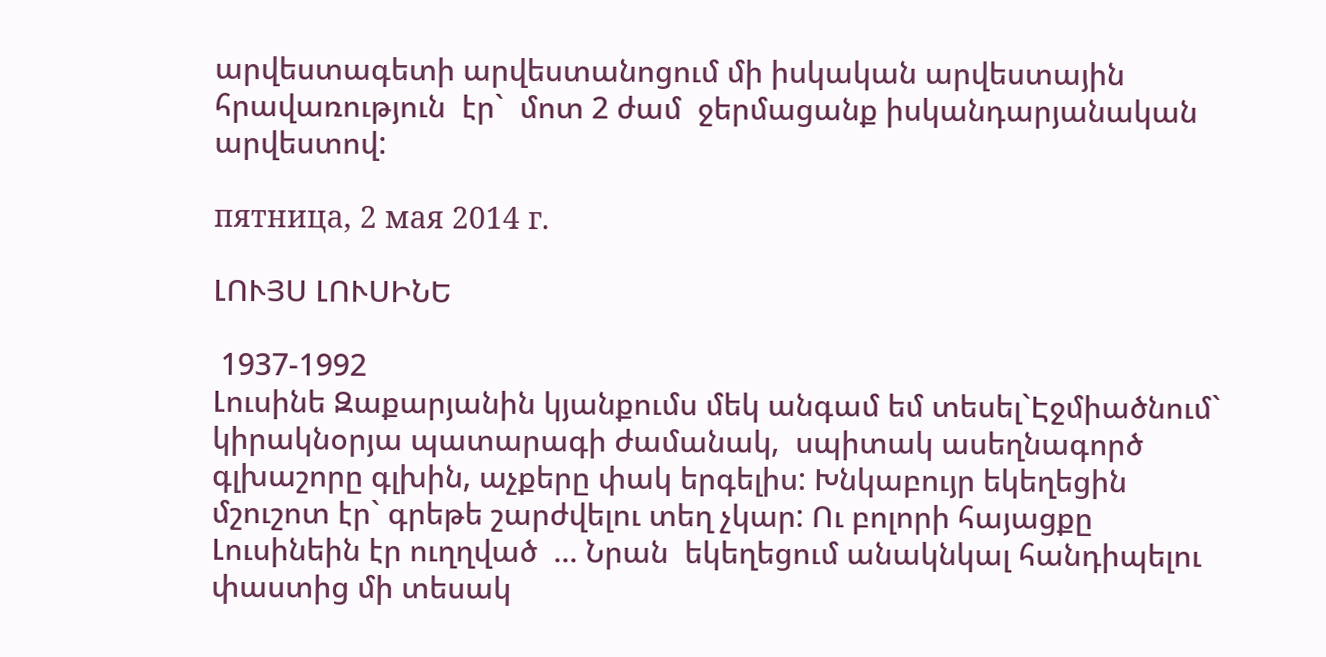արվեստագետի արվեստանոցում մի իսկական արվեստային հրավառություն  էր`  մոտ 2 ժամ  ջերմացանք իսկանդարյանական արվեստով:

пятница, 2 мая 2014 г.

ԼՈՒՅՍ ԼՈՒՍԻՆԵ

 1937-1992
Լուսինե Զաքարյանին կյանքումս մեկ անգամ եմ տեսել`Էջմիածնում` կիրակնօրյա պատարագի ժամանակ,  սպիտակ ասեղնագործ գլխաշորը գլխին, աչքերը փակ երգելիս: Խնկաբույր եկեղեցին մշուշոտ էր` գրեթե շարժվելու տեղ չկար: Ու բոլորի հայացքը Լուսինեին էր ուղղված  ... Նրան  եկեղեցում անակնկալ հանդիպելու  փաստից մի տեսակ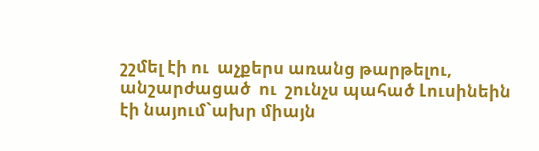շշմել էի ու  աչքերս առանց թարթելու, անշարժացած  ու  շունչս պահած Լուսինեին էի նայում`ախր միայն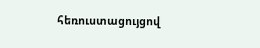հեռուստացույցով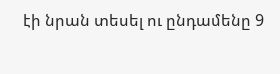էի նրան տեսել ու ընդամենը 9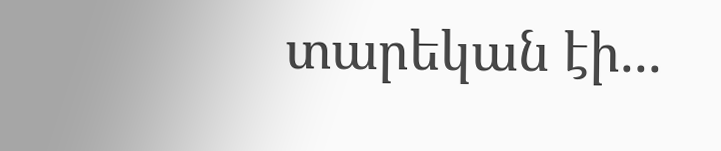տարեկան էի...